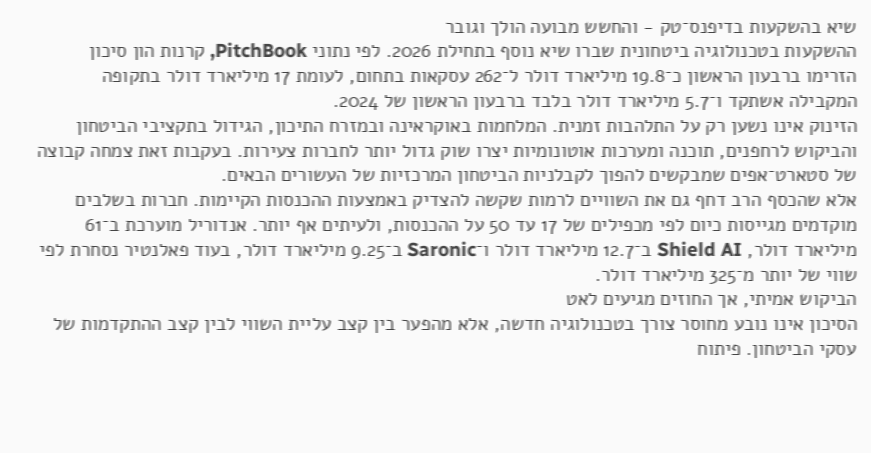שיא בהשקעות בדיפנס־טק - והחשש מבועה הולך וגובר
ההשקעות בטכנולוגיה ביטחונית שברו שיא נוסף בתחילת 2026. לפי נתוני PitchBook, קרנות הון סיכון הזרימו ברבעון הראשון כ־19.8 מיליארד דולר ל־262 עסקאות בתחום, לעומת 17 מיליארד דולר בתקופה המקבילה אשתקד ו־5.7 מיליארד דולר בלבד ברבעון הראשון של 2024.
הזינוק אינו נשען רק על התלהבות זמנית. המלחמות באוקראינה ובמזרח התיכון, הגידול בתקציבי הביטחון והביקוש לרחפנים, תוכנה ומערכות אוטונומיות יצרו שוק גדול יותר לחברות צעירות. בעקבות זאת צמחה קבוצה של סטארט־אפים שמבקשים להפוך לקבלניות הביטחון המרכזיות של העשורים הבאים.
אלא שהכסף הרב דחף גם את השוויים לרמות שקשה להצדיק באמצעות ההכנסות הקיימות. חברות בשלבים מוקדמים מגייסות כיום לפי מכפילים של 17 עד 50 על ההכנסות, ולעיתים אף יותר. אנדוריל מוערכת ב־61 מיליארד דולר, Shield AI ב־12.7 מיליארד דולר ו־Saronic ב־9.25 מיליארד דולר, בעוד פאלנטיר נסחרת לפי שווי של יותר מ־325 מיליארד דולר.
הביקוש אמיתי, אך החוזים מגיעים לאט
הסיכון אינו נובע מחוסר צורך בטכנולוגיה חדשה, אלא מהפער בין קצב עליית השווי לבין קצב ההתקדמות של עסקי הביטחון. פיתוח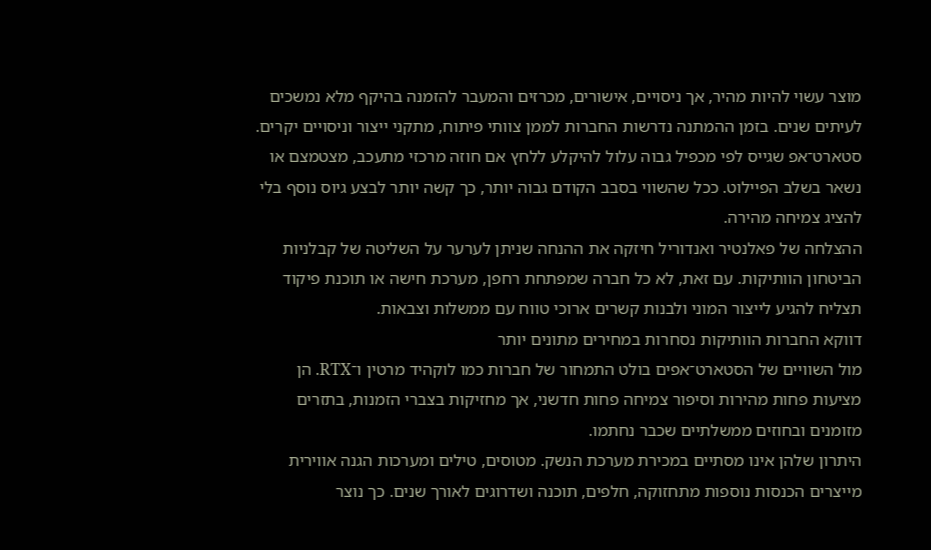מוצר עשוי להיות מהיר, אך ניסויים, אישורים, מכרזים והמעבר להזמנה בהיקף מלא נמשכים לעיתים שנים. בזמן ההמתנה נדרשות החברות לממן צוותי פיתוח, מתקני ייצור וניסויים יקרים. סטארט־אפ שגייס לפי מכפיל גבוה עלול להיקלע ללחץ אם חוזה מרכזי מתעכב, מצטמצם או נשאר בשלב הפיילוט. ככל שהשווי בסבב הקודם גבוה יותר, כך קשה יותר לבצע גיוס נוסף בלי להציג צמיחה מהירה.
ההצלחה של פאלנטיר ואנדוריל חיזקה את ההנחה שניתן לערער על השליטה של קבלניות הביטחון הוותיקות. עם זאת, לא כל חברה שמפתחת רחפן, מערכת חישה או תוכנת פיקוד תצליח להגיע לייצור המוני ולבנות קשרים ארוכי טווח עם ממשלות וצבאות.
דווקא החברות הוותיקות נסחרות במחירים מתונים יותר
מול השוויים של הסטארט־אפים בולט התמחור של חברות כמו לוקהיד מרטין ו־RTX. הן מציעות פחות מהירות וסיפור צמיחה פחות חדשני, אך מחזיקות בצברי הזמנות, בתזרים מזומנים ובחוזים ממשלתיים שכבר נחתמו.
היתרון שלהן אינו מסתיים במכירת מערכת הנשק. מטוסים, טילים ומערכות הגנה אווירית מייצרים הכנסות נוספות מתחזוקה, חלפים, תוכנה ושדרוגים לאורך שנים. כך נוצר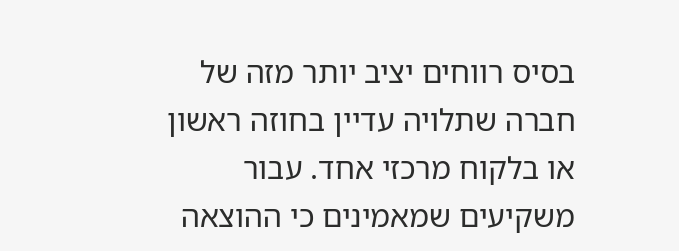בסיס רווחים יציב יותר מזה של חברה שתלויה עדיין בחוזה ראשון או בלקוח מרכזי אחד. עבור משקיעים שמאמינים כי ההוצאה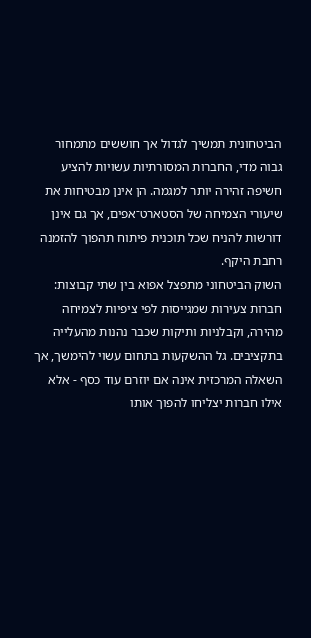הביטחונית תמשיך לגדול אך חוששים מתמחור גבוה מדי, החברות המסורתיות עשויות להציע חשיפה זהירה יותר למגמה. הן אינן מבטיחות את שיעורי הצמיחה של הסטארט־אפים, אך גם אינן דורשות להניח שכל תוכנית פיתוח תהפוך להזמנה רחבת היקף.
השוק הביטחוני מתפצל אפוא בין שתי קבוצות: חברות צעירות שמגייסות לפי ציפיות לצמיחה מהירה, וקבלניות ותיקות שכבר נהנות מהעלייה בתקציבים. גל ההשקעות בתחום עשוי להימשך, אך השאלה המרכזית אינה אם יוזרם עוד כסף - אלא אילו חברות יצליחו להפוך אותו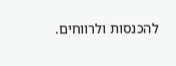להכנסות ולרווחים.